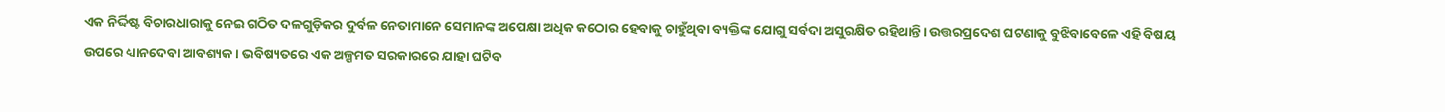ଏକ ନିର୍ଦ୍ଦିଷ୍ଟ ବିଚାରଧାରାକୁ ନେଇ ଗଠିତ ଦଳଗୁଡ଼ିକର ଦୁର୍ବଳ ନେତାମାନେ ସେମାନଙ୍କ ଅପେକ୍ଷା ଅଧିକ କଠୋର ହେବାକୁ ଚାହୁଁଥିବା ବ୍ୟକ୍ତିଙ୍କ ଯୋଗୁ ସର୍ବଦା ଅସୁରକ୍ଷିତ ରହିଥାନ୍ତି। ଉତ୍ତରପ୍ରଦେଶ ଘଟଣାକୁ ବୁଝିବାବେଳେ ଏହି ବିଷୟ ଉପରେ ଧ୍ୟାନଦେବା ଆବଶ୍ୟକ। ଭବିଷ୍ୟତରେ ଏକ ଅଳ୍ପମତ ସରକାରରେ ଯାହା ଘଟିବ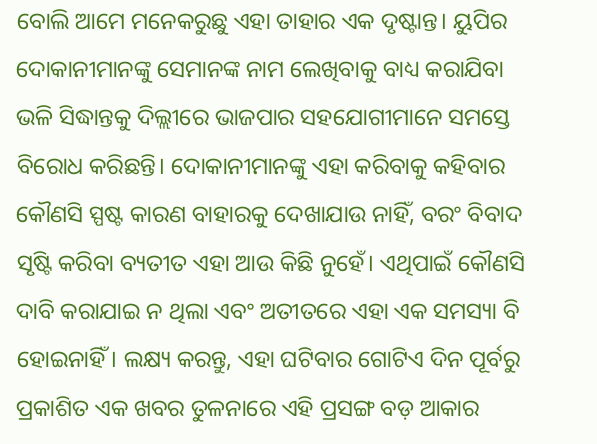ବୋଲି ଆମେ ମନେକରୁଛୁ ଏହା ତାହାର ଏକ ଦୃଷ୍ଟାନ୍ତ। ୟୁପିର ଦୋକାନୀମାନଙ୍କୁ ସେମାନଙ୍କ ନାମ ଲେଖିବାକୁ ବାଧ୍ୟ କରାଯିବା ଭଳି ସିଦ୍ଧାନ୍ତକୁ ଦିଲ୍ଲୀରେ ଭାଜପାର ସହଯୋଗୀମାନେ ସମସ୍ତେ ବିରୋଧ କରିଛନ୍ତି। ଦୋକାନୀମାନଙ୍କୁ ଏହା କରିବାକୁ କହିବାର କୌଣସି ସ୍ପଷ୍ଟ କାରଣ ବାହାରକୁ ଦେଖାଯାଉ ନାହିଁ, ବରଂ ବିବାଦ ସୃଷ୍ଟି କରିବା ବ୍ୟତୀତ ଏହା ଆଉ କିଛି ନୁହେଁ। ଏଥିପାଇଁ କୌଣସି ଦାବି କରାଯାଇ ନ ଥିଲା ଏବଂ ଅତୀତରେ ଏହା ଏକ ସମସ୍ୟା ବି ହୋଇନାହିଁ। ଲକ୍ଷ୍ୟ କରନ୍ତୁ, ଏହା ଘଟିବାର ଗୋଟିଏ ଦିନ ପୂର୍ବରୁ ପ୍ରକାଶିତ ଏକ ଖବର ତୁଳନାରେ ଏହି ପ୍ରସଙ୍ଗ ବଡ଼ ଆକାର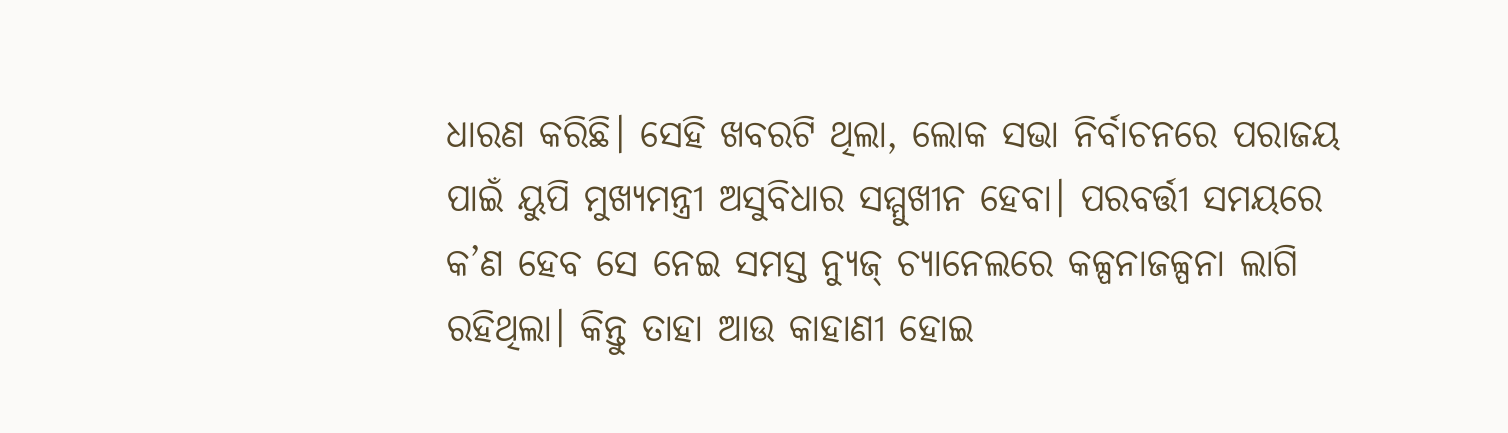ଧାରଣ କରିଛି। ସେହି ଖବରଟି ଥିଲା, ଲୋକ ସଭା ନିର୍ବାଚନରେ ପରାଜୟ ପାଇଁ ୟୁପି ମୁଖ୍ୟମନ୍ତ୍ରୀ ଅସୁବିଧାର ସମ୍ମୁଖୀନ ହେବା। ପରବର୍ତ୍ତୀ ସମୟରେ କ’ଣ ହେବ ସେ ନେଇ ସମସ୍ତ ନ୍ୟୁଜ୍ ଚ୍ୟାନେଲରେ କଳ୍ପନାଜଳ୍ପନା ଲାଗି ରହିଥିଲା। କିନ୍ତୁ ତାହା ଆଉ କାହାଣୀ ହୋଇ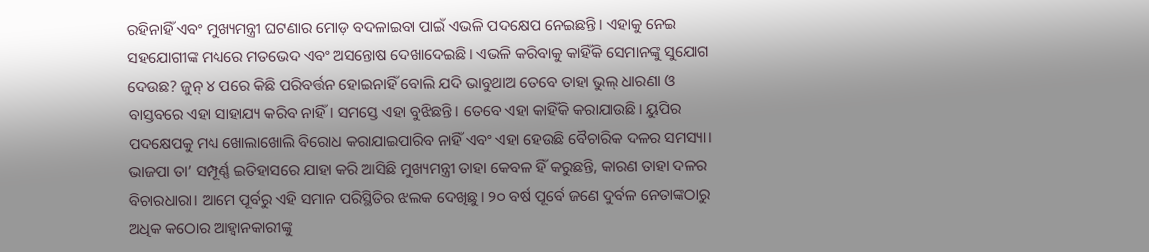ରହିନାହିଁ ଏବଂ ମୁଖ୍ୟମନ୍ତ୍ରୀ ଘଟଣାର ମୋଡ଼ ବଦଳାଇବା ପାଇଁ ଏଭଳି ପଦକ୍ଷେପ ନେଇଛନ୍ତି। ଏହାକୁ ନେଇ ସହଯୋଗୀଙ୍କ ମଧ୍ୟରେ ମତଭେଦ ଏବଂ ଅସନ୍ତୋଷ ଦେଖାଦେଇଛି। ଏଭଳି କରିବାକୁ କାହିଁକି ସେମାନଙ୍କୁ ସୁଯୋଗ ଦେଉଛ? ଜୁନ୍ ୪ ପରେ କିଛି ପରିବର୍ତ୍ତନ ହୋଇନାହିଁ ବୋଲି ଯଦି ଭାବୁଥାଅ ତେବେ ତାହା ଭୁଲ୍ ଧାରଣା ଓ ବାସ୍ତବରେ ଏହା ସାହାଯ୍ୟ କରିବ ନାହିଁ। ସମସ୍ତେ ଏହା ବୁଝିଛନ୍ତି। ତେବେ ଏହା କାହିଁକି କରାଯାଉଛି। ୟୁପିର ପଦକ୍ଷେପକୁ ମଧ୍ୟ ଖୋଲାଖୋଲି ବିରୋଧ କରାଯାଇପାରିବ ନାହିଁ ଏବଂ ଏହା ହେଉଛି ବୈଚାରିକ ଦଳର ସମସ୍ୟା। ଭାଜପା ତା’ ସମ୍ପୂର୍ଣ୍ଣ ଇତିହାସରେ ଯାହା କରି ଆସିଛି ମୁଖ୍ୟମନ୍ତ୍ରୀ ତାହା କେବଳ ହିଁ କରୁଛନ୍ତି, କାରଣ ତାହା ଦଳର ବିଚାରଧାରା। ଆମେ ପୂର୍ବରୁ ଏହି ସମାନ ପରିସ୍ଥିତିର ଝଲକ ଦେଖିଛୁ। ୨୦ ବର୍ଷ ପୂର୍ବେ ଜଣେ ଦୁର୍ବଳ ନେତାଙ୍କଠାରୁ ଅଧିକ କଠୋର ଆହ୍ବାନକାରୀଙ୍କୁ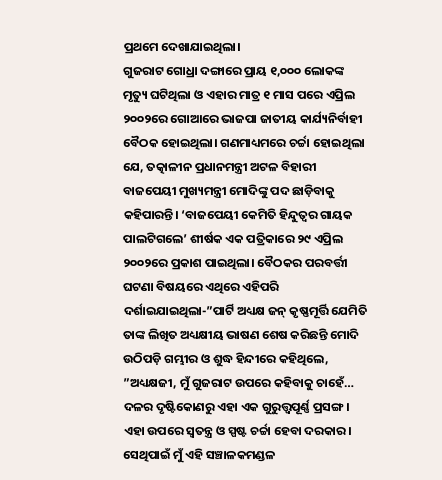ପ୍ରଥମେ ଦେଖାଯାଇଥିଲା।
ଗୁଜରାଟ ଗୋଧ୍ରା ଦଙ୍ଗାରେ ପ୍ରାୟ ୧,୦୦୦ ଲୋକଙ୍କ ମୃତ୍ୟୁ ଘଟିଥିଲା ଓ ଏହାର ମାତ୍ର ୧ ମାସ ପରେ ଏପ୍ରିଲ ୨୦୦୨ରେ ଗୋଆରେ ଭାଜପା ଜାତୀୟ କାର୍ଯ୍ୟନିର୍ବାହୀ ବୈଠକ ହୋଇଥିଲା। ଗଣମାଧ୍ୟମରେ ଚର୍ଚ୍ଚା ହୋଇଥିଲା ଯେ, ତତ୍କାଳୀନ ପ୍ରଧାନମନ୍ତ୍ରୀ ଅଟଳ ବିହାରୀ ବାଜପେୟୀ ମୁଖ୍ୟମନ୍ତ୍ରୀ ମୋଦିଙ୍କୁ ପଦ ଛାଡ଼ିବାକୁ କହିପାରନ୍ତି। ‘ବାଜପେୟୀ କେମିତି ହିନ୍ଦୁତ୍ୱର ଗାୟକ ପାଲଟିଗଲେ’ ଶୀର୍ଷକ ଏକ ପତ୍ରିକାରେ ୨୯ ଏପ୍ରିଲ ୨୦୦୨ରେ ପ୍ରକାଶ ପାଇଥିଲା। ବୈଠକର ପରବର୍ତ୍ତୀ ଘଟଣା ବିଷୟରେ ଏଥିରେ ଏହିପରି ଦର୍ଶାଇଯାଇଥିଲା-”ପାର୍ଟି ଅଧ୍ୟକ୍ଷ ଜନ୍ କୃଷ୍ଣମୂର୍ତ୍ତି ଯେମିତି ତାଙ୍କ ଲିଖିତ ଅଧ୍ୟକ୍ଷୀୟ ଭାଷଣ ଶେଷ କରିଛନ୍ତି ମୋଦି ଉଠିପଡ଼ି ଗମ୍ଭୀର ଓ ଶୁଦ୍ଧ ହିନ୍ଦୀରେ କହିଥିଲେ, ”ଅଧ୍ୟକ୍ଷଜୀ, ମୁଁ ଗୁଜରାଟ ଉପରେ କହିବାକୁ ଚାହେଁ… ଦଳର ଦୃଷ୍ଟିକୋଣରୁ ଏହା ଏକ ଗୁରୁତ୍ତ୍ୱପୂର୍ଣ୍ଣ ପ୍ରସଙ୍ଗ। ଏହା ଉପରେ ସ୍ବତନ୍ତ୍ର ଓ ସ୍ପଷ୍ଟ ଚର୍ଚ୍ଚା ହେବା ଦରକାର। ସେଥିପାଇଁ ମୁଁ ଏହି ସଞ୍ଚାଳକମଣ୍ଡଳ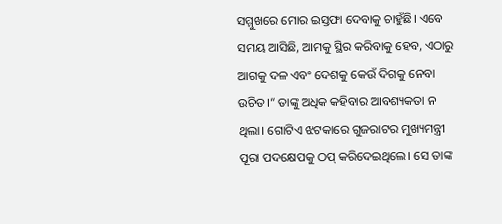ସମ୍ମୁଖରେ ମୋର ଇସ୍ତଫା ଦେବାକୁ ଚାହୁଁଛି। ଏବେ ସମୟ ଆସିଛି, ଆମକୁ ସ୍ଥିର କରିବାକୁ ହେବ, ଏଠାରୁ ଆଗକୁ ଦଳ ଏବଂ ଦେଶକୁ କେଉଁ ଦିଗକୁ ନେବା ଉଚିତ।“ ତାଙ୍କୁ ଅଧିକ କହିବାର ଆବଶ୍ୟକତା ନ ଥିଲା। ଗୋଟିଏ ଝଟକାରେ ଗୁଜରାଟର ମୁଖ୍ୟମନ୍ତ୍ରୀ ପୂରା ପଦକ୍ଷେପକୁ ଠପ୍ କରିଦେଇଥିଲେ। ସେ ତାଙ୍କ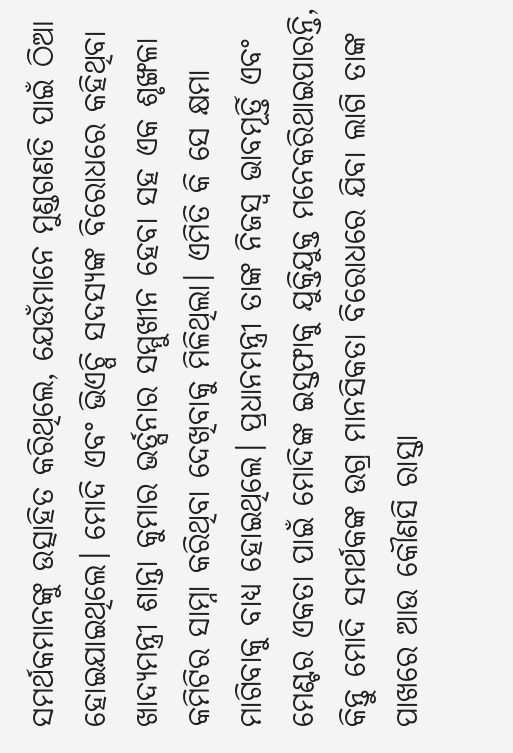ସମର୍ଥକମାନଙ୍କୁ ଉତ୍ସାହିତ କରିଥିଲେ, ଯେଉଁମାନେ ମୁଣ୍ଡଗଣତି ପାଇଁ ଠିଆ ହୋଇଯାଇଥିଲେ। ମୋଦି ଏବଂ ଭିଏଚ୍ପି ସଦସ୍ୟଙ୍କ ବିରୋଧରେ କହିଥିବା ଖାଦ୍ୟମନ୍ତ୍ରୀ ଶାନ୍ତା କୁମାର ଭର୍ତ୍ସନାର ସମ୍ମୁଖୀନ ହେବା ସହ ଏକ ଶୃଙ୍ଖଳା କମିଟିର ସାମ୍ନା କରିଥିବା ଦେଖିବାକୁ ମିଳିଥିଲା। ଏମିତି କି ସେ କ୍ଷମା ମାଗିବାକୁ ବାଧ୍ୟ ହୋଇଥିଲେ। ପ୍ରଧାନମନ୍ତ୍ରୀ ତାଙ୍କ ନିଜସ୍ବ ଭାବମୂର୍ତ୍ତି ଏବଂ ମେଣ୍ଟର ଏକତା ପାଇଁ ମୋଦିଙ୍କ ଇସ୍ତଫାକୁ ଯୁକ୍ତିଯୁକ୍ତ ମନେକରିଥାଇପାରନ୍ତି, କିନ୍ତୁ ମୋଦି ସମର୍ଥକଙ୍କ ଉଗ୍ର ମାନସିକତା ବିରୋଧରେ ଯିବା ଲାଗି ତାଙ୍କ ପାଖରେ ଆଉ କୌଣସି ରାସ୍ତା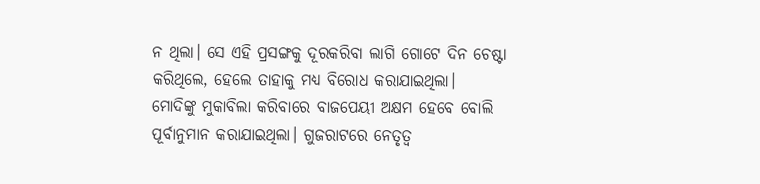ନ ଥିଲା। ସେ ଏହି ପ୍ରସଙ୍ଗକୁ ଦୂରକରିବା ଲାଗି ଗୋଟେ ଦିନ ଚେଷ୍ଟା କରିଥିଲେ, ହେଲେ ତାହାକୁ ମଧ୍ୟ ବିରୋଧ କରାଯାଇଥିଲା।
ମୋଦିଙ୍କୁ ମୁକାବିଲା କରିବାରେ ବାଜପେୟୀ ଅକ୍ଷମ ହେବେ ବୋଲି ପୂର୍ବାନୁମାନ କରାଯାଇଥିଲା। ଗୁଜରାଟରେ ନେତୃତ୍ୱ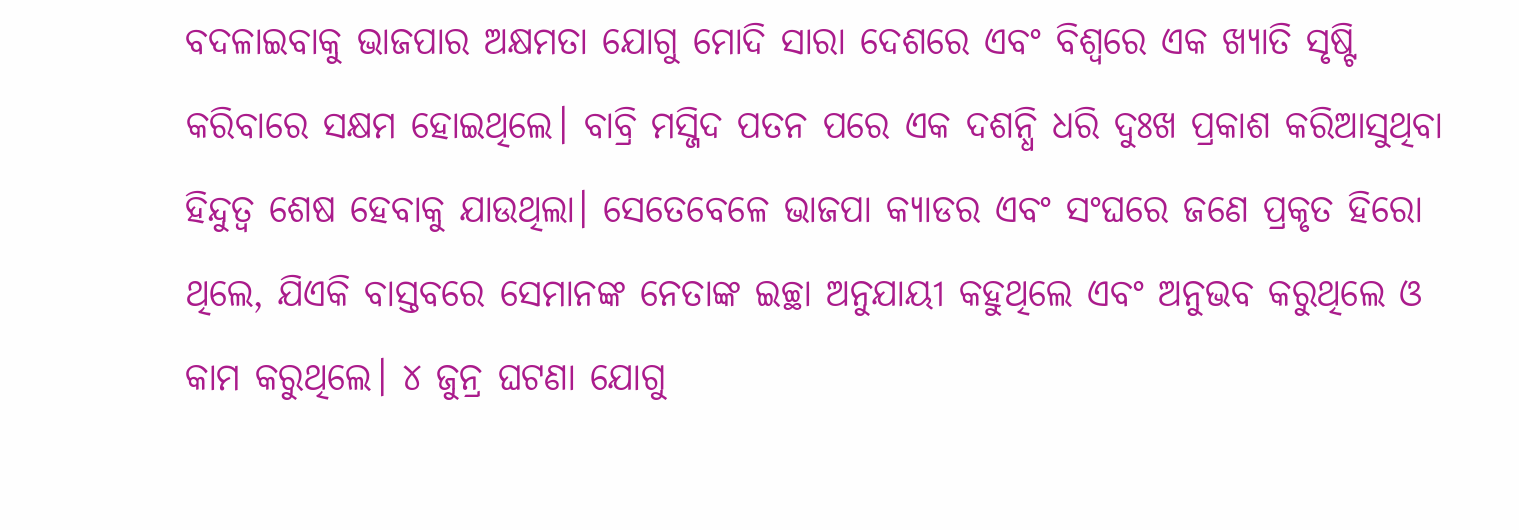ବଦଳାଇବାକୁ ଭାଜପାର ଅକ୍ଷମତା ଯୋଗୁ ମୋଦି ସାରା ଦେଶରେ ଏବଂ ବିଶ୍ୱରେ ଏକ ଖ୍ୟାତି ସୃଷ୍ଟି କରିବାରେ ସକ୍ଷମ ହୋଇଥିଲେ। ବାବ୍ରି ମସ୍ଜିଦ ପତନ ପରେ ଏକ ଦଶନ୍ଧି ଧରି ଦୁଃଖ ପ୍ରକାଶ କରିଆସୁଥିବା ହିନ୍ଦୁତ୍ୱ ଶେଷ ହେବାକୁ ଯାଉଥିଲା। ସେତେବେଳେ ଭାଜପା କ୍ୟାଡର ଏବଂ ସଂଘରେ ଜଣେ ପ୍ରକୃତ ହିରୋ ଥିଲେ, ଯିଏକି ବାସ୍ତବରେ ସେମାନଙ୍କ ନେତାଙ୍କ ଇଚ୍ଛା ଅନୁଯାୟୀ କହୁଥିଲେ ଏବଂ ଅନୁଭବ କରୁଥିଲେ ଓ କାମ କରୁଥିଲେ। ୪ ଜୁନ୍ର ଘଟଣା ଯୋଗୁ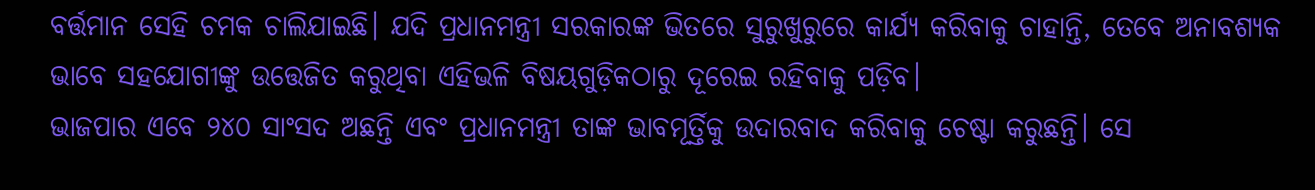ବର୍ତ୍ତମାନ ସେହି ଚମକ ଚାଲିଯାଇଛି। ଯଦି ପ୍ରଧାନମନ୍ତ୍ରୀ ସରକାରଙ୍କ ଭିତରେ ସୁରୁଖୁରୁରେ କାର୍ଯ୍ୟ କରିବାକୁ ଚାହାନ୍ତି, ତେବେ ଅନାବଶ୍ୟକ ଭାବେ ସହଯୋଗୀଙ୍କୁ ଉତ୍ତେଜିତ କରୁଥିବା ଏହିଭଳି ବିଷୟଗୁଡ଼ିକଠାରୁ ଦୂରେଇ ରହିବାକୁ ପଡ଼ିବ।
ଭାଜପାର ଏବେ ୨୪୦ ସାଂସଦ ଅଛନ୍ତି ଏବଂ ପ୍ରଧାନମନ୍ତ୍ରୀ ତାଙ୍କ ଭାବମୂର୍ତ୍ତିକୁ ଉଦାରବାଦ କରିବାକୁ ଚେଷ୍ଟା କରୁଛନ୍ତି। ସେ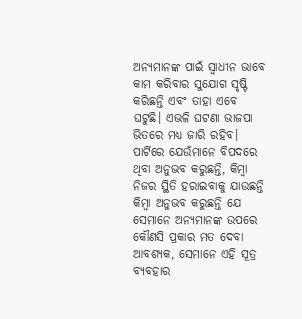ଅନ୍ୟମାନଙ୍କ ପାଇଁ ସ୍ବାଧୀନ ଭାବେ କାମ କରିବାର ସୁଯୋଗ ସୃଷ୍ଟି କରିଛନ୍ତି ଏବଂ ତାହା ଏବେ ଘଟୁଛି। ଏଭଳି ଘଟଣା ଭାଜପା ଭିତରେ ମଧ୍ୟ ଜାରି ରହିବ। ପାର୍ଟିରେ ଯେଉଁମାନେ ବିପଦରେ ଥିବା ଅନୁଭବ କରୁଛନ୍ତି, କିମ୍ବା ନିଜର ସ୍ଥିତି ହରାଇବାକୁ ଯାଉଛନ୍ତି କିମ୍ବା ଅନୁଭବ କରୁଛନ୍ତି ଯେ ସେମାନେ ଅନ୍ୟମାନଙ୍କ ଉପରେ କୌଣସି ପ୍ରକାର ମତ ଦେବା ଆବଶ୍ୟକ, ସେମାନେ ଏହି ସୂତ୍ର ବ୍ୟବହାର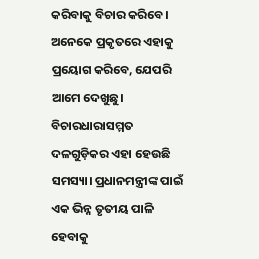କରିବାକୁ ବିଚାର କରିବେ। ଅନେକେ ପ୍ରକୃତରେ ଏହାକୁ ପ୍ରୟୋଗ କରିବେ, ଯେପରି ଆମେ ଦେଖୁଛୁ। ବିଚାରଧାରାସମ୍ମତ ଦଳଗୁଡ଼ିକର ଏହା ହେଉଛି ସମସ୍ୟା। ପ୍ରଧାନମନ୍ତ୍ରୀଙ୍କ ପାଇଁ ଏକ ଭିନ୍ନ ତୃତୀୟ ପାଳି ହେବାକୁ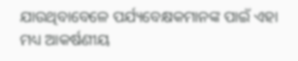ଯାଉଥିବାବେଳେ ପର୍ଯ୍ୟବେକ୍ଷକମାନଙ୍କ ପାଇଁ ଏହା ମଧ୍ୟ ଆକର୍ଷଣୀୟ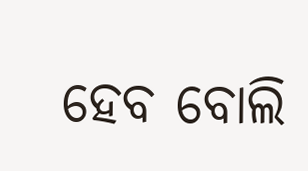ହେବ ବୋଲି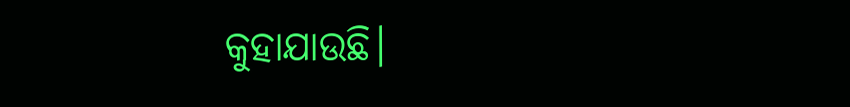କୁହାଯାଉଛି।